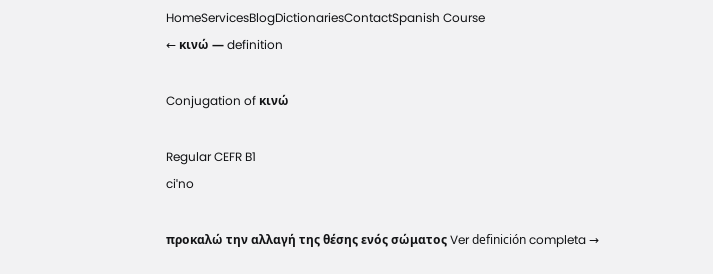HomeServicesBlogDictionariesContactSpanish Course
← κινώ — definition

Conjugation of κινώ

Regular CEFR B1
ciˈno

προκαλώ την αλλαγή της θέσης ενός σώματος Ver definición completa →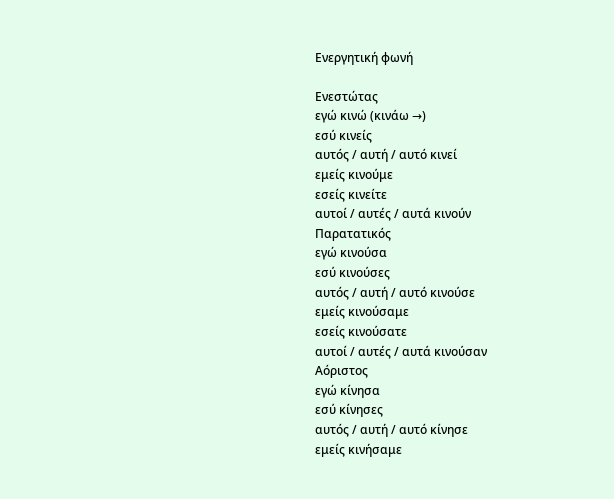Ενεργητική φωνή

Ενεστώτας
εγώ κινώ (κινάω →)
εσύ κινείς
αυτός / αυτή / αυτό κινεί
εμείς κινούμε
εσείς κινείτε
αυτοί / αυτές / αυτά κινούν
Παρατατικός
εγώ κινούσα
εσύ κινούσες
αυτός / αυτή / αυτό κινούσε
εμείς κινούσαμε
εσείς κινούσατε
αυτοί / αυτές / αυτά κινούσαν
Αόριστος
εγώ κίνησα
εσύ κίνησες
αυτός / αυτή / αυτό κίνησε
εμείς κινήσαμε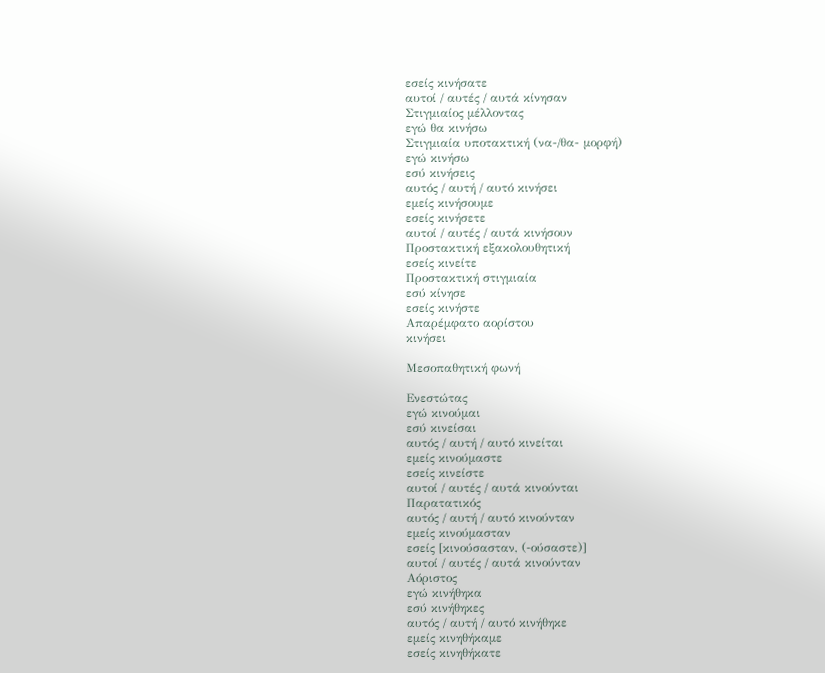εσείς κινήσατε
αυτοί / αυτές / αυτά κίνησαν
Στιγμιαίος μέλλοντας
εγώ θα κινήσω
Στιγμιαία υποτακτική (να-/θα- μορφή)
εγώ κινήσω
εσύ κινήσεις
αυτός / αυτή / αυτό κινήσει
εμείς κινήσουμε
εσείς κινήσετε
αυτοί / αυτές / αυτά κινήσουν
Προστακτική εξακολουθητική
εσείς κινείτε
Προστακτική στιγμιαία
εσύ κίνησε
εσείς κινήστε
Απαρέμφατο αορίστου
κινήσει

Μεσοπαθητική φωνή

Ενεστώτας
εγώ κινούμαι
εσύ κινείσαι
αυτός / αυτή / αυτό κινείται
εμείς κινούμαστε
εσείς κινείστε
αυτοί / αυτές / αυτά κινούνται
Παρατατικός
αυτός / αυτή / αυτό κινούνταν
εμείς κινούμασταν
εσείς [κινούσασταν, (‑ούσαστε)]
αυτοί / αυτές / αυτά κινούνταν
Αόριστος
εγώ κινήθηκα
εσύ κινήθηκες
αυτός / αυτή / αυτό κινήθηκε
εμείς κινηθήκαμε
εσείς κινηθήκατε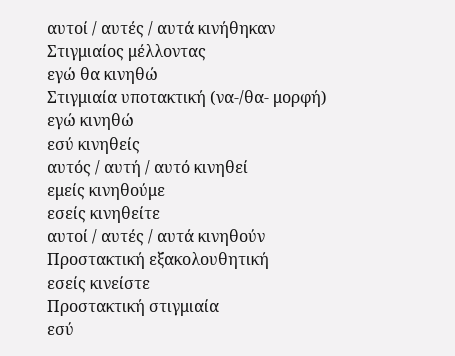αυτοί / αυτές / αυτά κινήθηκαν
Στιγμιαίος μέλλοντας
εγώ θα κινηθώ
Στιγμιαία υποτακτική (να-/θα- μορφή)
εγώ κινηθώ
εσύ κινηθείς
αυτός / αυτή / αυτό κινηθεί
εμείς κινηθούμε
εσείς κινηθείτε
αυτοί / αυτές / αυτά κινηθούν
Προστακτική εξακολουθητική
εσείς κινείστε
Προστακτική στιγμιαία
εσύ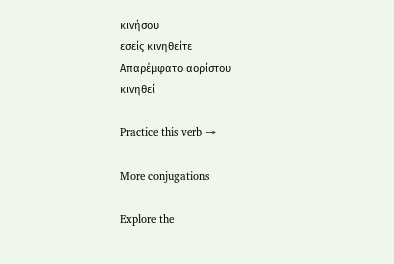κινήσου
εσείς κινηθείτε
Απαρέμφατο αορίστου
κινηθεί

Practice this verb →

More conjugations

Explore the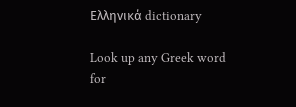Ελληνικά dictionary

Look up any Greek word for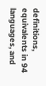definitions, equivalents in 94 languages, and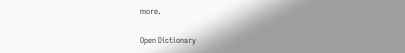more.

Open Dictionary